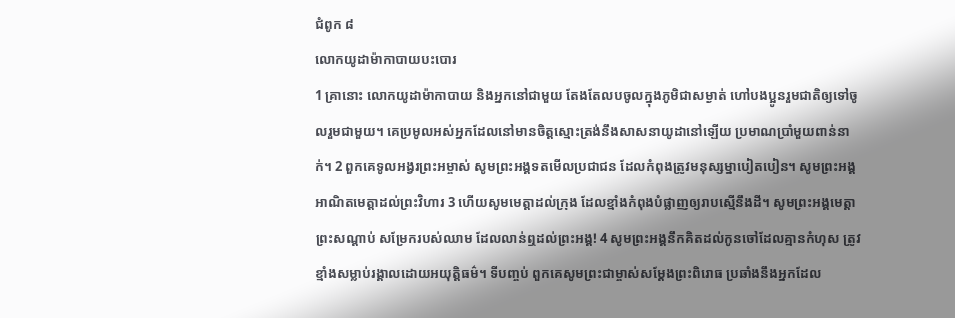ជំពូក ៨
លោកយូដាម៉ាកាបាយបះបោរ
1 គ្រានោះ លោកយូដាម៉ាកាបាយ និងអ្នកនៅជាមួយ តែងតែលបចូលក្នុងភូមិជាសម្ងាត់ ហៅបងប្អូនរួមជាតិឲ្យទៅចូលរួមជាមួយ។ គេប្រមូលអស់អ្នកដែលនៅមានចិត្តស្មោះត្រង់នឹងសាសនាយូដានៅឡើយ ប្រមាណប្រាំមួយពាន់នាក់។ 2 ពួកគេទូលអង្វរព្រះអម្ចាស់ សូមព្រះអង្គទតមើលប្រជាជន ដែលកំពុងត្រូវមនុស្សម្នាបៀតបៀន។ សូមព្រះអង្គអាណិតមេត្តាដល់ព្រះវិហារ 3 ហើយសូមមេត្តាដល់ក្រុង ដែលខ្មាំងកំពុងបំផ្លាញឲ្យរាបស្មើនឹងដី។ សូមព្រះអង្គមេត្តាព្រះសណ្តាប់ សម្រែករបស់ឈាម ដែលលាន់ឮដល់ព្រះអង្គ! 4 សូមព្រះអង្គនឹកគិតដល់កូនចៅដែលគ្មានកំហុស ត្រូវខ្មាំងសម្លាប់រង្គាលដោយអយុត្តិធម៌។ ទីបញ្ចប់ ពួកគេសូមព្រះជាម្ចាស់សម្ដែងព្រះពិរោធ ប្រឆាំងនឹងអ្នកដែល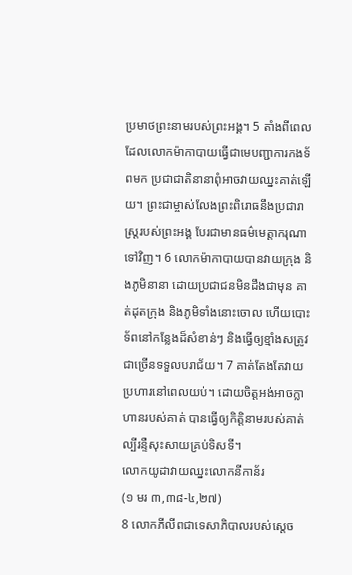ប្រមាថព្រះនាមរបស់ព្រះអង្គ។ 5 តាំងពីពេល ដែលលោកម៉ាកាបាយធ្វើជាមេបញ្ជាការកងទ័ពមក ប្រជាជាតិនានាពុំអាចវាយឈ្នះគាត់ឡើយ។ ព្រះជាម្ចាស់លែងព្រះពិរោធនឹងប្រជារាស្ត្ររបស់ព្រះអង្គ បែរជាមានធម៌មេត្តាករុណាទៅវិញ។ 6 លោកម៉ាកាបាយបានវាយក្រុង និងភូមិនានា ដោយប្រជាជនមិនដឹងជាមុន គាត់ដុតក្រុង និងភូមិទាំងនោះចោល ហើយបោះទ័ពនៅកន្លែងដ៏សំខាន់ៗ និងធ្វើឲ្យខ្មាំងសត្រូវជាច្រើនទទួលបរាជ័យ។ 7 គាត់តែងតែវាយប្រហារនៅពេលយប់។ ដោយចិត្តអង់អាចក្លាហានរបស់គាត់ បានធ្វើឲ្យកិត្តិនាមរបស់គាត់ ល្បីរន្ទឺសុះសាយគ្រប់ទិសទី។
លោកយូដាវាយឈ្នះលោកនីកាន័រ
(១ មរ ៣,៣៨-៤,២៧)
8 លោកភីលីពជាទេសាភិបាលរបស់ស្តេច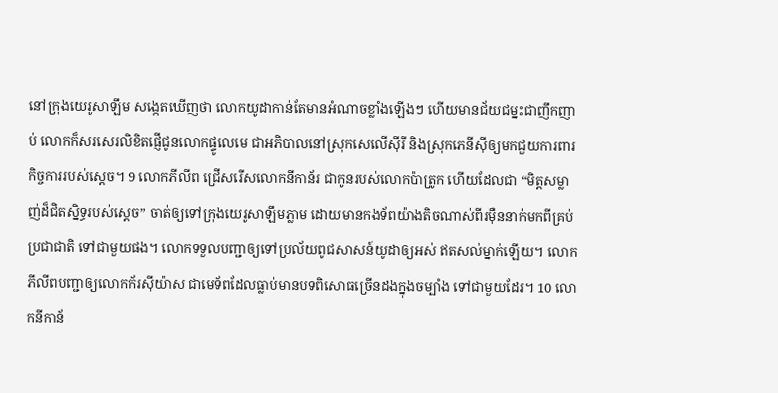នៅក្រុងយេរូសាឡឹម សង្កេតឃើញថា លោកយូដាកាន់តែមានអំណាចខ្លាំងឡើងៗ ហើយមានជ័យជម្នះជាញឹកញាប់ លោកក៏សរសេរលិខិតផ្ញើជូនលោកផ្ទូលេមេ ជាអភិបាលនៅស្រុកសេលើស៊ីរី និងស្រុកភេនីស៊ីឲ្យមកជួយការពារកិច្ចការរបស់ស្តេច។ 9 លោកភីលីព ជ្រើសរើសលោកនីកាន័រ ជាកូនរបស់លោកប៉ាត្រូក ហើយដែលជា “មិត្តសម្លាញ់ដ៏ជិតស្និទ្ធរបស់ស្តេច” ចាត់ឲ្យទៅក្រុងយេរូសាឡឹមភ្លាម ដោយមានកងទ័ពយ៉ាងតិចណាស់ពីរម៉ឺននាក់មកពីគ្រប់ប្រជាជាតិ ទៅជាមួយផង។ លោកទទួលបញ្ជាឲ្យទៅប្រល័យពូជសាសន៍យូដាឲ្យអស់ ឥតសល់ម្នាក់ឡើយ។ លោកភីលីពបញ្ជាឲ្យលោកក័រស៊ីយ៉ាស ជាមេទ័ពដែលធ្លាប់មានបទពិសោធច្រើនដងក្នុងចម្បាំង ទៅជាមួយដែរ។ 10 លោកនីកាន័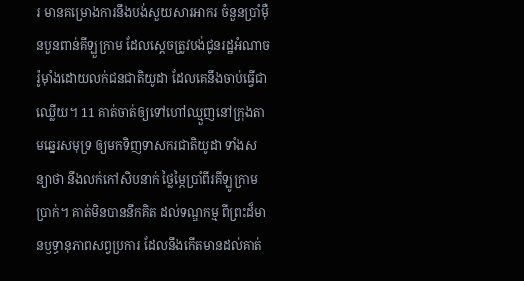រ មានគម្រោងការនឹងបង់សួយសារអាករ ចំនួនប្រាំម៉ឺនបួនពាន់គីឡួក្រាម ដែលស្តេចត្រូវបង់ជូនរដ្ឋអំណាចរ៉ូម៉ាំងដោយលក់ជនជាតិយូដា ដែលគេនឹងចាប់ធ្វើជាឈ្លើយ។ 11 គាត់ចាត់ឲ្យទៅហៅឈ្មួញនៅក្រុងតាមឆ្នេរសមុទ្រ ឲ្យមកទិញទាសករជាតិយូដា ទាំងសន្យាថា នឹងលក់កៅសិបនាក់ ថ្លៃម្ភៃប្រាំពីរគីឡូក្រាមប្រាក់។ គាត់មិនបាននឹកគិត ដល់ទណ្ឌកម្ម ពីព្រះដ៏មានឫទ្ធានុភាពសព្វប្រការ ដែលនឹងកើតមានដល់គាត់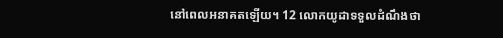នៅពេលអនាគតឡើយ។ 12 លោកយូដាទទួលដំណឹងថា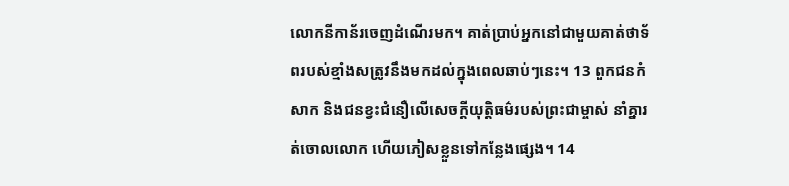លោកនីកាន័រចេញដំណើរមក។ គាត់ប្រាប់អ្នកនៅជាមួយគាត់ថាទ័ពរបស់ខ្មាំងសត្រូវនឹងមកដល់ក្នុងពេលឆាប់ៗនេះ។ 13 ពួកជនកំសាក និងជនខ្វះជំនឿលើសេចក្តីយុត្តិធម៌របស់ព្រះជាម្ចាស់ នាំគ្នារត់ចោលលោក ហើយភៀសខ្លួនទៅកន្លែងផ្សេង។ 14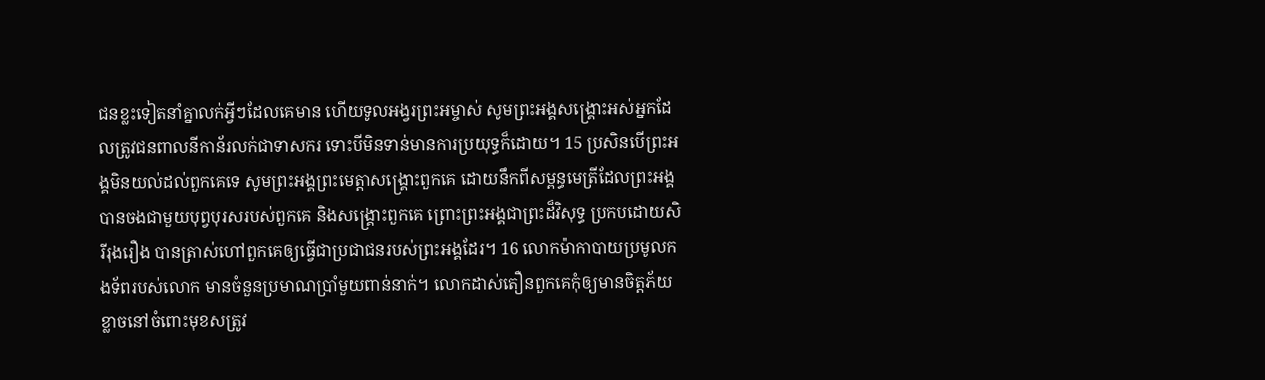ជនខ្លះទៀតនាំគ្នាលក់អ្វីៗដែលគេមាន ហើយទូលអង្វរព្រះអម្ចាស់ សូមព្រះអង្គសង្គ្រោះអស់អ្នកដែលត្រូវជនពាលនីកាន័រលក់ជាទាសករ ទោះបីមិនទាន់មានការប្រយុទ្ធក៏ដោយ។ 15 ប្រសិនបើព្រះអង្គមិនយល់ដល់ពួកគេទេ សូមព្រះអង្គព្រះមេត្តាសង្គ្រោះពួកគេ ដោយនឹកពីសម្ពន្ធមេត្រីដែលព្រះអង្គបានចងជាមួយបុព្វបុរសរបស់ពួកគេ និងសង្គ្រោះពួកគេ ព្រោះព្រះអង្គជាព្រះដ៏វិសុទ្ធ ប្រកបដោយសិរីរុងរឿង បានត្រាស់ហៅពួកគេឲ្យធ្វើជាប្រជាជនរបស់ព្រះអង្គដែរ។ 16 លោកម៉ាកាបាយប្រមូលកងទ័ពរបស់លោក មានចំនួនប្រមាណប្រាំមួយពាន់នាក់។ លោកដាស់តឿនពួកគេកុំឲ្យមានចិត្តភ័យខ្លាចនៅចំពោះមុខសត្រូវ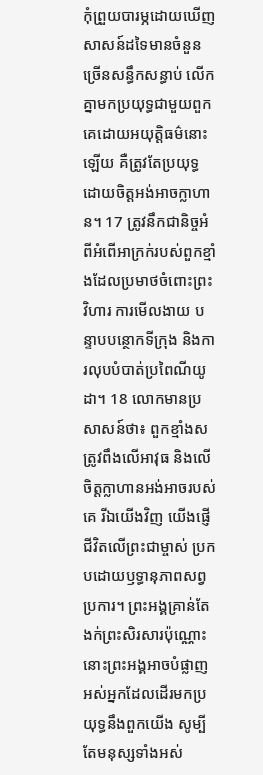កុំព្រួយបារម្ភដោយឃើញសាសន៍ដទៃមានចំនួនច្រើនសន្ធឹកសន្ធាប់ លើកគ្នាមកប្រយុទ្ធជាមួយពួកគេដោយអយុត្តិធម៌នោះឡើយ គឺត្រូវតែប្រយុទ្ធដោយចិត្តអង់អាចក្លាហាន។ 17 ត្រូវនឹកជានិច្ចអំពីអំពើអាក្រក់របស់ពួកខ្មាំងដែលប្រមាថចំពោះព្រះវិហារ ការមើលងាយ បន្ទាបបន្ថោកទីក្រុង និងការលុបបំបាត់ប្រពៃណីយូដា។ 18 លោកមានប្រសាសន៍ថា៖ ពួកខ្មាំងសត្រូវពឹងលើអាវុធ និងលើចិត្តក្លាហានអង់អាចរបស់គេ រីឯយើងវិញ យើងផ្ញើជីវិតលើព្រះជាម្ចាស់ ប្រកបដោយឫទ្ធានុភាពសព្វប្រការ។ ព្រះអង្គគ្រាន់តែងក់ព្រះសិរសារប៉ុណ្ណោះ នោះព្រះអង្គអាចបំផ្លាញអស់អ្នកដែលដើរមកប្រយុទ្ធនឹងពួកយើង សូម្បីតែមនុស្សទាំងអស់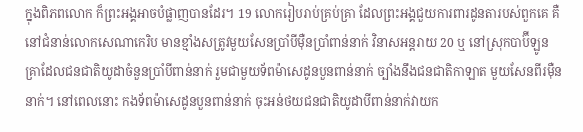ក្នុងពិភពលោក ក៏ព្រះអង្គអាចបំផ្លាញបានដែរ។ 19 លោករៀបរាប់គ្រប់គ្រា ដែលព្រះអង្គជួយការពារដូនតារបស់ពួកគេ គឺនៅជំនាន់លោកសេណាកេរិប មានខ្មាំងសត្រូវមួយសែនប្រាំបីម៉ឺនប្រាំពាន់នាក់ វិនាសអន្តរាយ 20 ឬ នៅស្រុកបាប៊ីឡូន គ្រាដែលជនជាតិយូដាចំនួនប្រាំបីពាន់នាក់ រួមជាមួយទ័ពម៉ាសេដូនបួនពាន់នាក់ ច្បាំងនឹងជនជាតិកាឡាត មួយសែនពីរម៉ឺននាក់។ នៅពេលនោះ កងទ័ពម៉ាសេដូនបួនពាន់នាក់ ចុះអន់ថយជនជាតិយូដាបីពាន់នាក់វាយក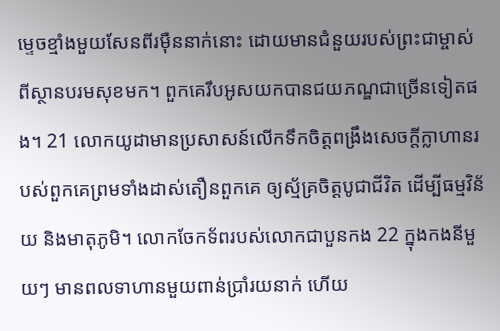ម្ទេចខ្មាំងមួយសែនពីរម៉ឺននាក់នោះ ដោយមានជំនួយរបស់ព្រះជាម្ចាស់ ពីស្ថានបរមសុខមក។ ពួកគេរឹបអូសយកបានជយភណ្ឌជាច្រើនទៀតផង។ 21 លោកយូដាមានប្រសាសន៍លើកទឹកចិត្តពង្រឹងសេចក្ដីក្លាហានរបស់ពួកគេព្រមទាំងដាស់តឿនពួកគេ ឲ្យស្ម័គ្រចិត្តបូជាជីវិត ដើម្បីធម្មវិន័យ និងមាតុភូមិ។ លោកចែកទ័ពរបស់លោកជាបួនកង 22 ក្នុងកងនីមួយៗ មានពលទាហានមួយពាន់ប្រាំរយនាក់ ហើយ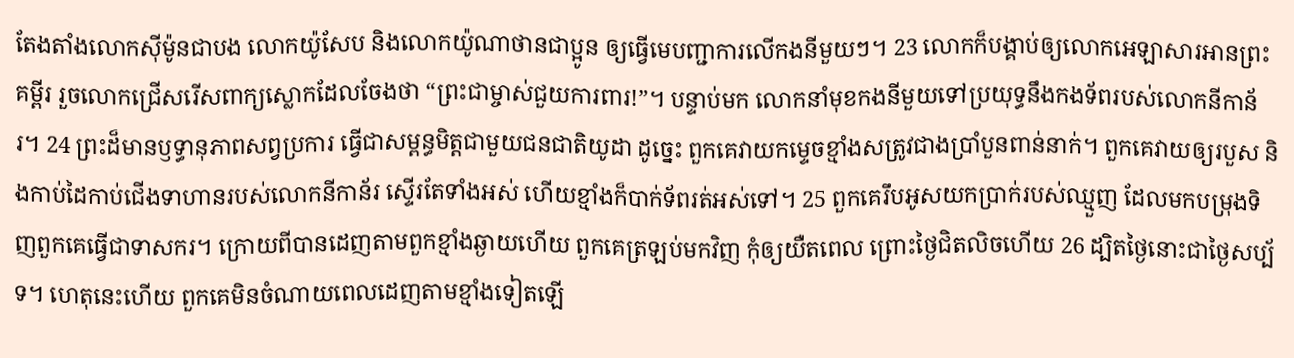តែងតាំងលោកស៊ីម៉ូនជាបង លោកយ៉ូសែប និងលោកយ៉ូណាថានជាប្អូន ឲ្យធ្វើមេបញ្ជាការលើកងនីមួយៗ។ 23 លោកក៏បង្គាប់ឲ្យលោកអេឡាសារអានព្រះគម្ពីរ រួចលោកជ្រើសរើសពាក្យស្លោកដែលចែងថា “ព្រះជាម្ចាស់ជួយការពារ!”។ បន្ទាប់មក លោកនាំមុខកងនីមួយទៅប្រយុទ្ធនឹងកងទ័ពរបស់លោកនីកាន័រ។ 24 ព្រះដ៏មានឫទ្ធានុភាពសព្វប្រការ ធ្វើជាសម្ពន្ធមិត្តជាមួយជនជាតិយូដា ដូច្នេះ ពួកគេវាយកម្ទេចខ្មាំងសត្រូវជាងប្រាំបួនពាន់នាក់។ ពួកគេវាយឲ្យរបួស និងកាប់ដៃកាប់ជើងទាហានរបស់លោកនីកាន័រ ស្ទើរតែទាំងអស់ ហើយខ្មាំងក៏បាក់ទ័ពរត់អស់ទៅ។ 25 ពួកគេរឹបអូសយកប្រាក់របស់ឈ្មួញ ដែលមកបម្រុងទិញពួកគេធ្វើជាទាសករ។ ក្រោយពីបានដេញតាមពួកខ្មាំងឆ្ងាយហើយ ពួកគេត្រឡប់មកវិញ កុំឲ្យយឺតពេល ព្រោះថ្ងៃជិតលិចហើយ 26 ដ្បិតថ្ងៃនោះជាថ្ងៃសប្ប័ទ។ ហេតុនេះហើយ ពួកគេមិនចំណាយពេលដេញតាមខ្មាំងទៀតឡើ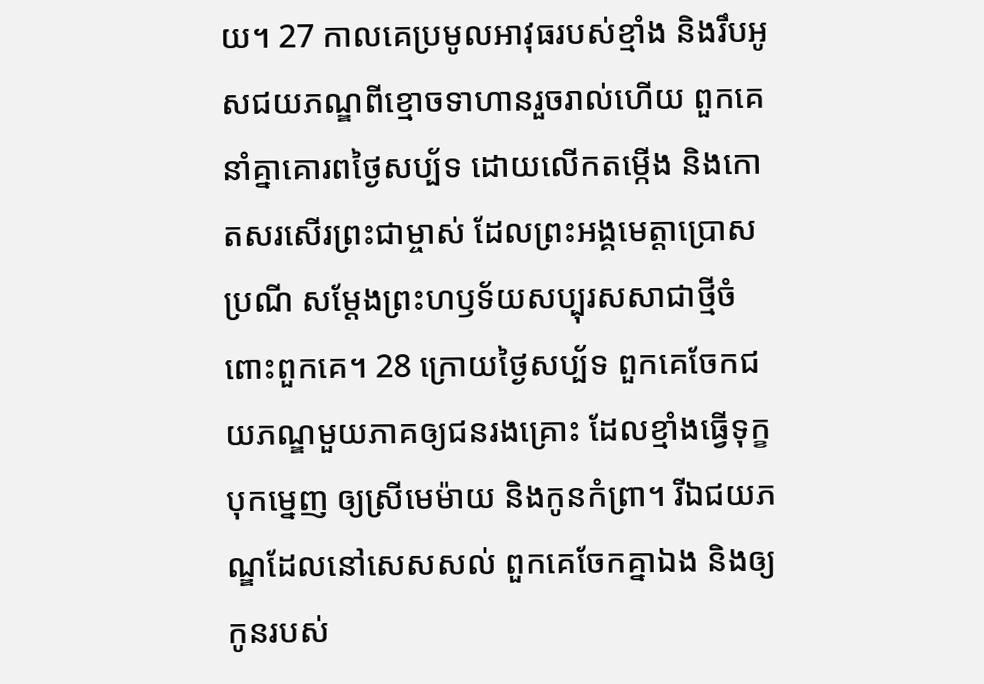យ។ 27 កាលគេប្រមូលអាវុធរបស់ខ្មាំង និងរឹបអូសជយភណ្ឌពីខ្មោចទាហានរួចរាល់ហើយ ពួកគេនាំគ្នាគោរពថ្ងៃសប្ប័ទ ដោយលើកតម្កើង និងកោតសរសើរព្រះជាម្ចាស់ ដែលព្រះអង្គមេត្តាប្រោសប្រណី សម្ដែងព្រះហឫទ័យសប្បុរសសាជាថ្មីចំពោះពួកគេ។ 28 ក្រោយថ្ងៃសប្ប័ទ ពួកគេចែកជយភណ្ឌមួយភាគឲ្យជនរងគ្រោះ ដែលខ្មាំងធ្វើទុក្ខបុកម្នេញ ឲ្យស្រីមេម៉ាយ និងកូនកំព្រា។ រីឯជយភណ្ឌដែលនៅសេសសល់ ពួកគេចែកគ្នាឯង និងឲ្យកូនរបស់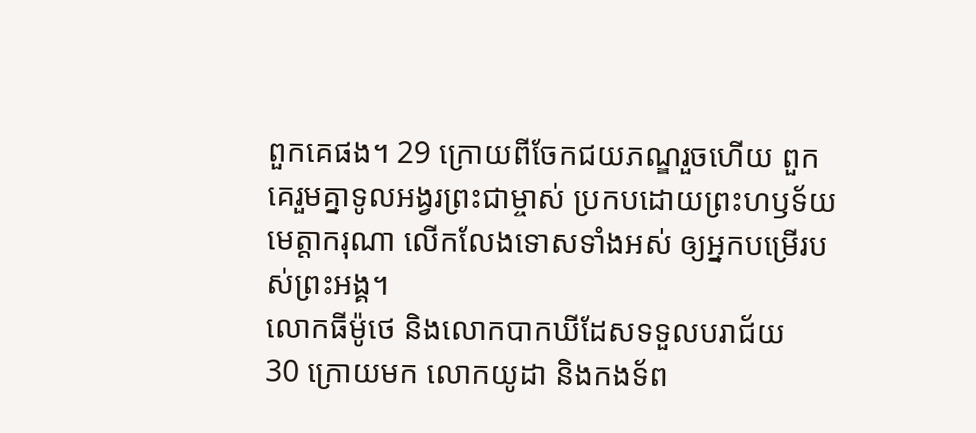ពួកគេផង។ 29 ក្រោយពីចែកជយភណ្ឌរួចហើយ ពួកគេរួមគ្នាទូលអង្វរព្រះជាម្ចាស់ ប្រកបដោយព្រះហឫទ័យមេត្តាករុណា លើកលែងទោសទាំងអស់ ឲ្យអ្នកបម្រើរបស់ព្រះអង្គ។
លោកធីម៉ូថេ និងលោកបាកឃីដែសទទួលបរាជ័យ
30 ក្រោយមក លោកយូដា និងកងទ័ព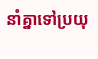នាំគ្នាទៅប្រយុ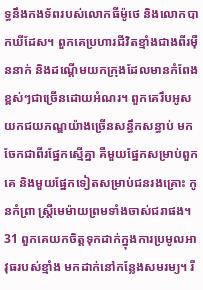ទ្ធនឹងកងទ័ពរបស់លោកធីម៉ូថេ និងលោកបាកឃីដែស។ ពួកគេប្រហារជីវិតខ្មាំងជាងពីរម៉ឺននាក់ និងដណ្ដើមយកក្រុងដែលមានកំពែងខ្ពស់ៗជាច្រើនដោយអំណរ។ ពួកគេរឹបអូសយកជយភណ្ឌយ៉ាងច្រើនសន្ធឹកសន្ធាប់ មកចែកជាពីរផ្នែកស្មើគ្នា គឺមួយផ្នែកសម្រាប់ពួកគេ និងមួយផ្នែកទៀតសម្រាប់ជនរងគ្រោះ កូនកំព្រា ស្ត្រីមេម៉ាយព្រមទាំងចាស់ជរាផង។ 31 ពួកគេយកចិត្តទុកដាក់ក្នុងការប្រមូលអាវុធរបស់ខ្មាំង មកដាក់នៅកន្លែងសមរម្យ។ រី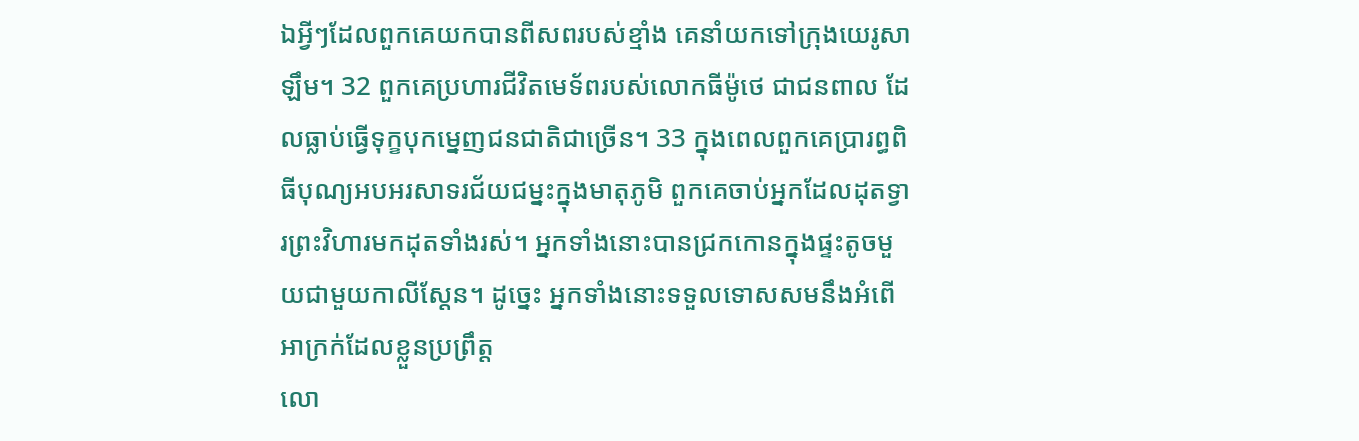ឯអ្វីៗដែលពួកគេយកបានពីសពរបស់ខ្មាំង គេនាំយកទៅក្រុងយេរូសាឡឹម។ 32 ពួកគេប្រហារជីវិតមេទ័ពរបស់លោកធីម៉ូថេ ជាជនពាល ដែលធ្លាប់ធ្វើទុក្ខបុកម្នេញជនជាតិជាច្រើន។ 33 ក្នុងពេលពួកគេប្រារព្ធពិធីបុណ្យអបអរសាទរជ័យជម្នះក្នុងមាតុភូមិ ពួកគេចាប់អ្នកដែលដុតទ្វារព្រះវិហារមកដុតទាំងរស់។ អ្នកទាំងនោះបានជ្រកកោនក្នុងផ្ទះតូចមួយជាមួយកាលីស្តែន។ ដូច្នេះ អ្នកទាំងនោះទទួលទោសសមនឹងអំពើអាក្រក់ដែលខ្លួនប្រព្រឹត្ត
លោ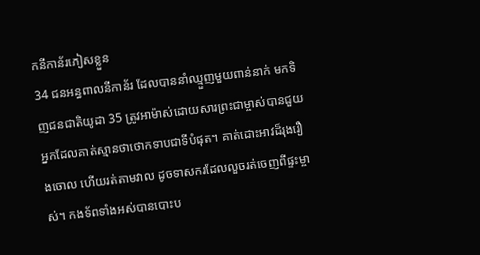កនីកាន័រភៀសខ្លួន
34 ជនអន្ធពាលនីកាន័រ ដែលបាននាំឈ្មួញមួយពាន់នាក់ មកទិញជនជាតិយូដា 35 ត្រូវអាម៉ាស់ដោយសារព្រះជាម្ចាស់បានជួយ អ្នកដែលគាត់ស្មានថាថោកទាបជាទីបំផុត។ គាត់ដោះអាវដ៏រុងរឿងចោល ហើយរត់តាមវាល ដូចទាសករដែលលួចរត់ចេញពីផ្ទះម្ចាស់។ កងទ័ពទាំងអស់បានបោះប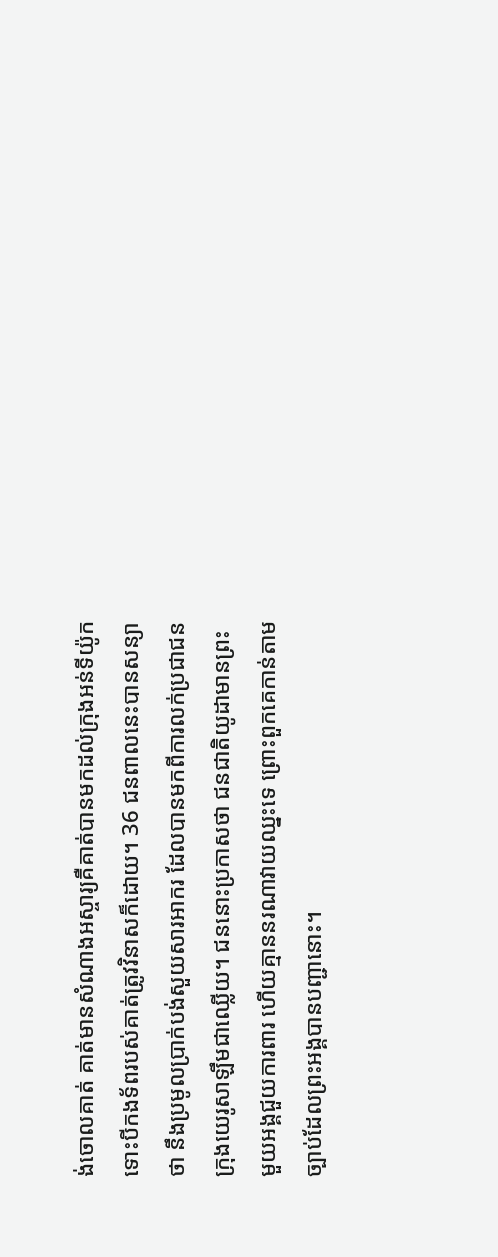ង់ចោលគាត់ គាត់មានសំណាងអស្ចារ្យគឺគាត់បានមកដល់ក្រុងអន់ទីយ៉ូក ទោះបីកងទ័ពរបស់គាត់ត្រូវវិនាសក៏ដោយ។ 36 ជនពាលនេះបានសន្យាថា នឹងប្រមូលប្រាក់បង់សួយសារអាករ ដែលបានមកពីការលក់ប្រជាជនក្រុងយេរូសាឡឹមជាឈ្លើយ។ ជននោះប្រកាសថា ជនជាតិយូដាមានព្រះមួយអង្គជួយការពារ ហើយគ្មាននរណាវាយឈ្នះទេ ព្រោះពួកគេកាន់តាមច្បាប់ដែលព្រះអង្គបានបញ្ជានោះ។